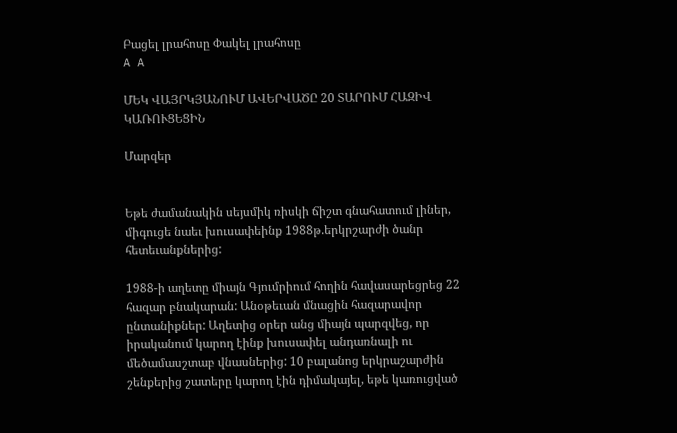Բացել լրահոսը Փակել լրահոսը
A A

ՄԵԿ ՎԱՅՐԿՅԱՆՈՒՄ ԱՎԵՐՎԱԾԸ 20 ՏԱՐՈՒՄ ՀԱԶԻՎ ԿԱՌՈՒՑԵՑԻՆ

Մարզեր


Եթե ժամանակին սեյսմիկ ռիսկի ճիշտ գնահատում լիներ, միգուցե նաեւ խուսափեինք 1988թ.երկրշարժի ծանր հետեւանքներից:

1988-ի աղետը միայն Գյումրիում հողին հավասարեցրեց 22 հազար բնակարան: Անօթեւան մնացին հազարավոր ընտանիքներ: Աղետից օրեր անց միայն պարզվեց, որ իրականում կարող էինք խուսափել անդառնալի ու մեծամասշտաբ վնասներից: 10 բալանոց երկրաշարժին շենքերից շատերը կարող էին դիմակայել, եթե կառուցված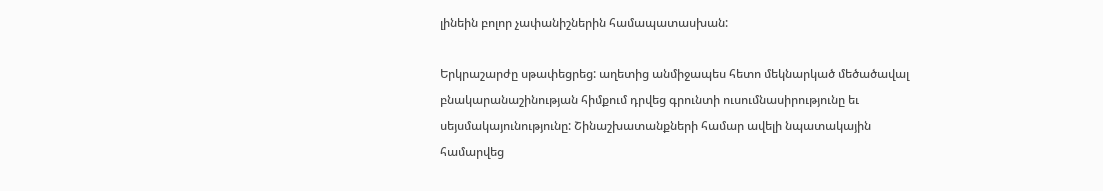լինեին բոլոր չափանիշներին համապատասխան:

Երկրաշարժը սթափեցրեց: աղետից անմիջապես հետո մեկնարկած մեծածավալ բնակարանաշինության հիմքում դրվեց գրունտի ուսումնասիրությունը եւ սեյսմակայունությունը: Շինաշխատանքների համար ավելի նպատակային համարվեց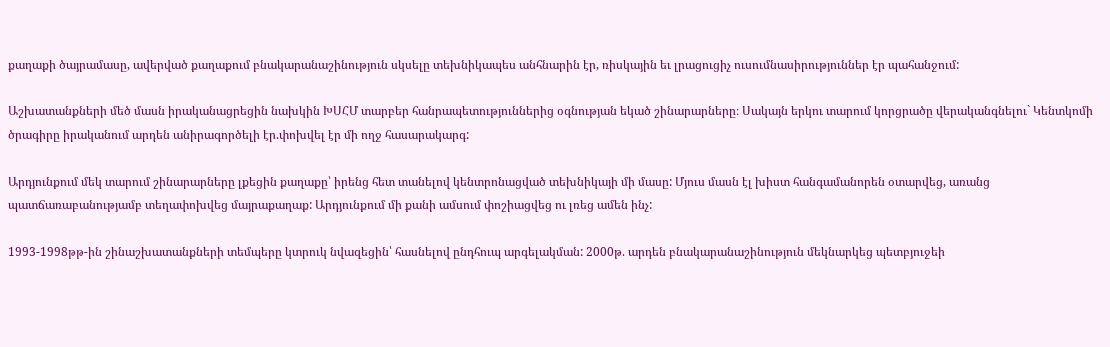քաղաքի ծայրամասը, ավերված քաղաքում բնակարանաշինություն սկսելը տեխնիկապես անհնարին էր, ռիսկային եւ լրացուցիչ ուսումնասիրություններ էր պահանջում:

Աշխատանքների մեծ մասն իրականացրեցին նախկին ԽՍՀՄ տարբեր հանրապետություններից օգնության եկած շինարարները։ Սակայն երկու տարում կորցրածը վերականգնելու` Կենտկոմի ծրագիրը իրականում արդեն անիրագործելի էր.փոխվել էր մի ողջ հասարակարգ:

Արդյունքում մեկ տարում շինարարները լքեցին քաղաքը՝ իրենց հետ տանելով կենտրոնացված տեխնիկայի մի մասը: Մյուս մասն էլ խիստ հանգամանորեն օտարվեց, առանց պատճառաբանությամբ տեղափոխվեց մայրաքաղաք: Արդյունքում մի քանի ամսում փոշիացվեց ու լռեց ամեն ինչ:

1993-1998թթ-ին շինաշխատանքների տեմպերը կտրուկ նվազեցին՝ հասնելով ընդհուպ արգելակման: 2000թ. արդեն բնակարանաշինություն մեկնարկեց պետբյուջեի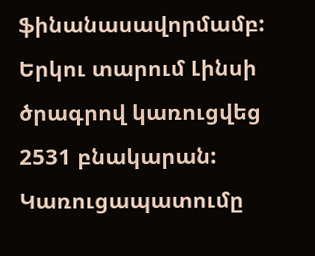ֆինանասավորմամբ: Երկու տարում Լինսի ծրագրով կառուցվեց 2531 բնակարան: Կառուցապատումը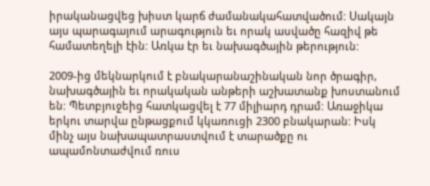իրականացվեց խիստ կարճ ժամանակահատվածում: Սակայն այս պարագայում արագություն եւ որակ ասվածը հազիվ թե համատեղելի էին: Առկա էր եւ նախագծային թերություն:

2009-ից մեկնարկում է բնակարանաշինական նոր ծրագիր, նախագծային եւ որակական անթերի աշխատանք խոստանում են: Պետբյուջեից հատկացվել է 77 միլիարդ դրամ: Առաջիկա երկու տարվա ընթացքում կկառուցի 2300 բնակարան: Իսկ մինչ այս նախապատրաստվում է տարածքը ու ապամոնտաժվում ռուս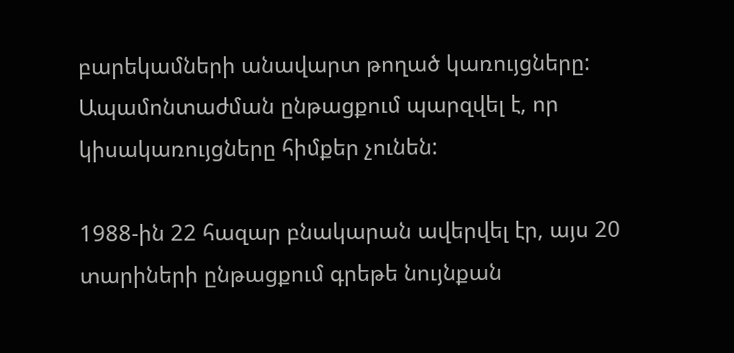բարեկամների անավարտ թողած կառույցները: Ապամոնտաժման ընթացքում պարզվել է, որ կիսակառույցները հիմքեր չունեն:

1988-ին 22 հազար բնակարան ավերվել էր, այս 20 տարիների ընթացքում գրեթե նույնքան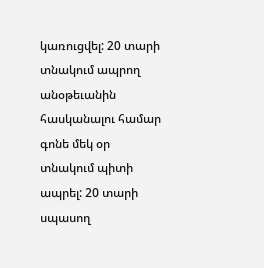կառուցվել: 20 տարի տնակում ապրող անօթեւանին հասկանալու համար գոնե մեկ օր տնակում պիտի ապրել: 20 տարի սպասող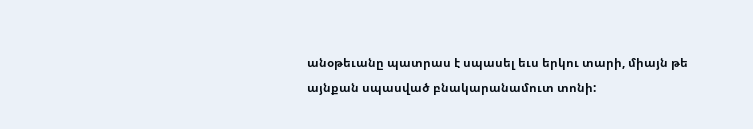անօթեւանը պատրաս է սպասել եւս երկու տարի, միայն թե այնքան սպասված բնակարանամուտ տոնի: